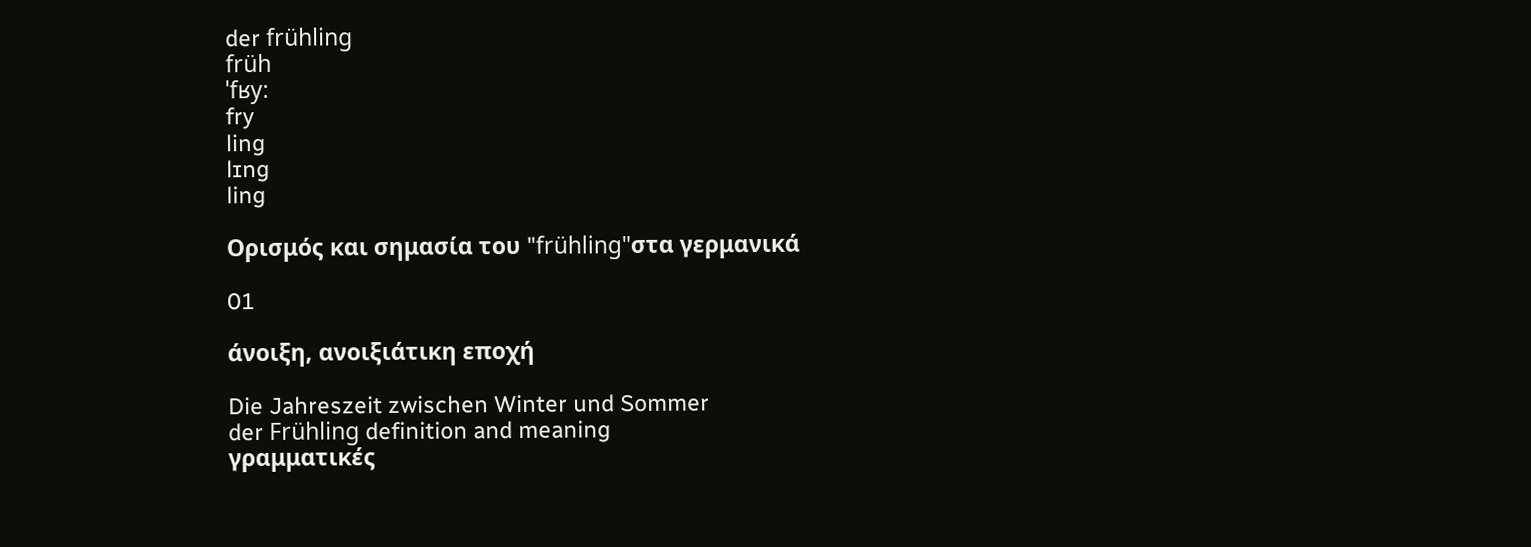der frühling
früh
ˈfʁy:
fry
ling
lɪng
ling

Ορισμός και σημασία του "frühling"στα γερμανικά

01

άνοιξη, ανοιξιάτικη εποχή

Die Jahreszeit zwischen Winter und Sommer
der Frühling definition and meaning
γραμματικές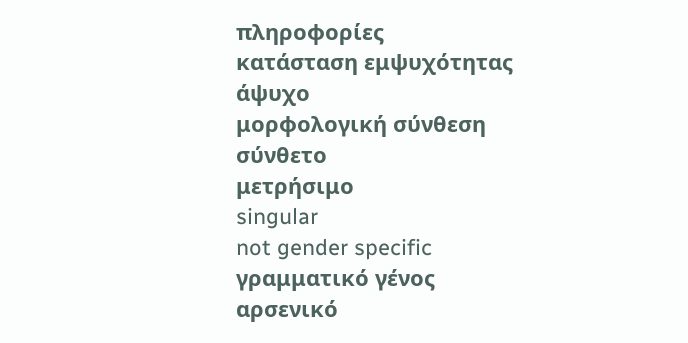πληροφορίες
κατάσταση εμψυχότητας
άψυχο
μορφολογική σύνθεση
σύνθετο
μετρήσιμο
singular
not gender specific
γραμματικό γένος
αρσενικό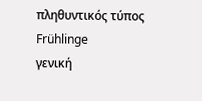πληθυντικός τύπος
Frühlinge
γενική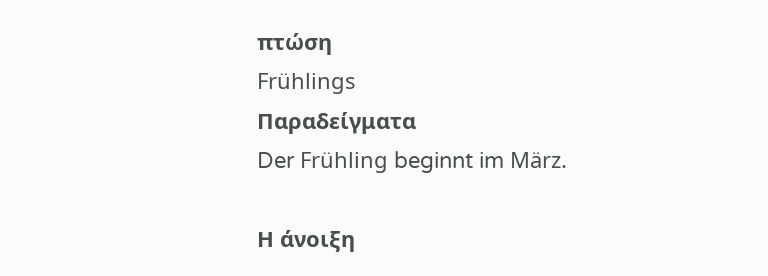πτώση
Frühlings
Παραδείγματα
Der Frühling beginnt im März.

Η άνοιξη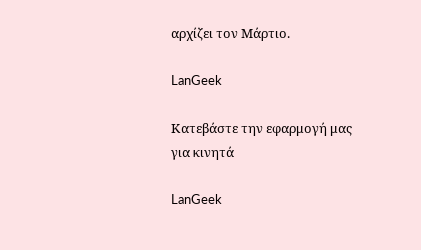αρχίζει τον Μάρτιο.

LanGeek

Κατεβάστε την εφαρμογή μας για κινητά

LanGeek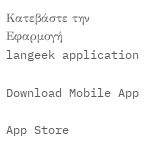Κατεβάστε την Εφαρμογή
langeek application

Download Mobile App

App Store